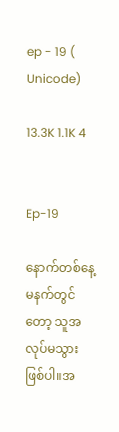ep - 19 ( Unicode)

13.3K 1.1K 4


Ep-19

နောက်တစ်နေ့မနက်တွင်တော့ သူအလုပ်မသွားဖြစ်ပါ။အ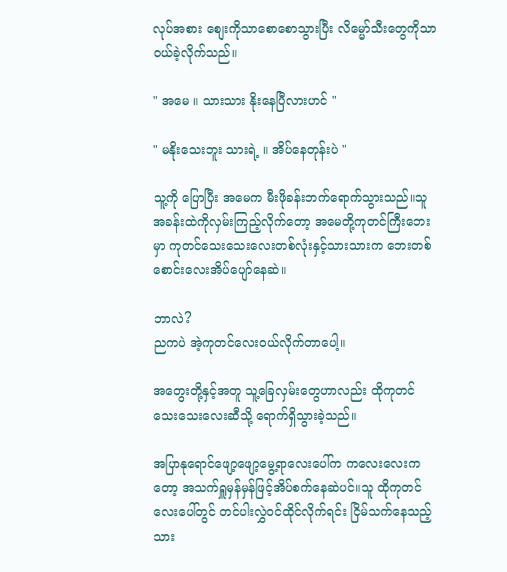လုပ်အစား စျေးကိုသာစောစောသွားပြီး လိမ္မော်သီးတွေကိုသာ ဝယ်ခဲ့လိုက်သည်။

" အမေ ။ သားသား နိုးနေပြီလားဟင် "

" မနိုးသေးဘူး သားရဲ့ ။ အိပ်နေတုန်းပဲ "

သူ့ကို ပြောပြီး အမေက မီးဖိုခန်းဘက်ရောက်သွားသည်။သူ အခန်းထဲကိုလှမ်းကြည့်လိုက်တော့ အမေတို့ကုတင်ကြီးဘေးမှာ ကုတင်သေးသေးလေးတစ်လုံးနှင့်သားသားက ဘေးတစ်စောင်းလေးအိပ်ပျော်နေဆဲ။

ဘာလဲ?
ညကပဲ အဲ့ကုတင်လေးဝယ်လိုက်တာပေါ့။

အတွေးတို့နှင့်အတူ သူ့ခြေလှမ်းတွေဟာလည်း ထိုကုတင်သေးသေးလေးဆီသို့ ရောက်ရှိသွားခဲ့သည်။

အပြာနုရောင်ဖျော့ဖျော့မွေ့ရာလေးပေါ်က ကလေးလေးကတော့ အသက်ရှူမှန်မှန်ဖြင့်အိပ်စက်နေဆဲပင်။သူ ထိုကုတင်လေးပေါ်တွင် တင်ပါးလွှဲဝင်ထိုင်လိုက်ရင်း ငြိမ်သက်နေသည့်သား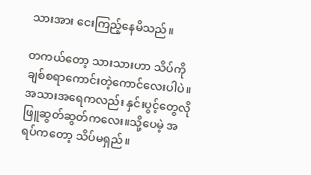သားအား ငေးကြည့်နေမိသည်။

တကယ်တော့ သားသားဟာ သိပ်ကိုချစ်စရာကောင်းတဲ့ကောင်လေးပါပဲ။အသားအရေကလည်း နှင်းပွင့်တွေလိုဖြူဆွတ်ဆွတ်ကလေး။သို့ပေမဲ့ အရပ်ကတော့ သိပ်မရှည်။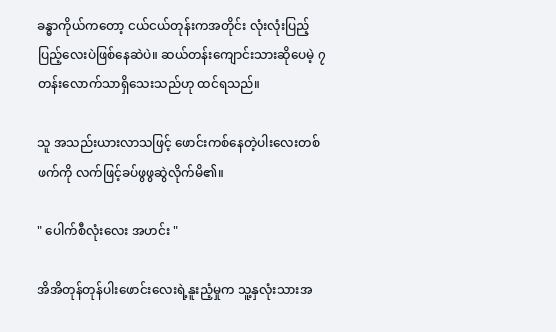ခန္ဓာကိုယ်ကတော့ ငယ်ငယ်တုန်းကအတိုင်း လုံးလုံးပြည့်ပြည့်လေးပဲဖြစ်နေဆဲပဲ။ ဆယ်တန်းကျောင်းသားဆိုပေမဲ့ ၇တန်းလောက်သာရှိသေးသည်ဟု ထင်ရသည်။

သူ အသည်းယားလာသဖြင့် ဖောင်းကစ်နေတဲ့ပါးလေးတစ်ဖက်ကို လက်ဖြင့်ခပ်ဖွဖွဆွဲလိုက်မိ၏။

" ပေါက်စီလုံးလေး အဟင်း "

အိအိတုန်တုန်ပါးဖောင်းလေးရဲ့နူးညံ့မှုက သူ့နှလုံးသားအ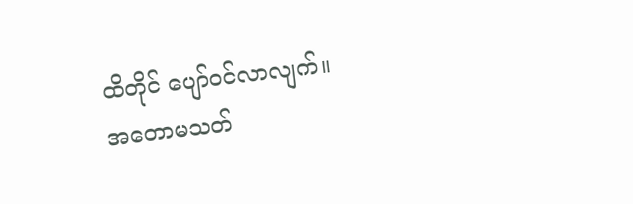ထိတိုင် ပျော်ဝင်လာလျက်။
အတောမသတ်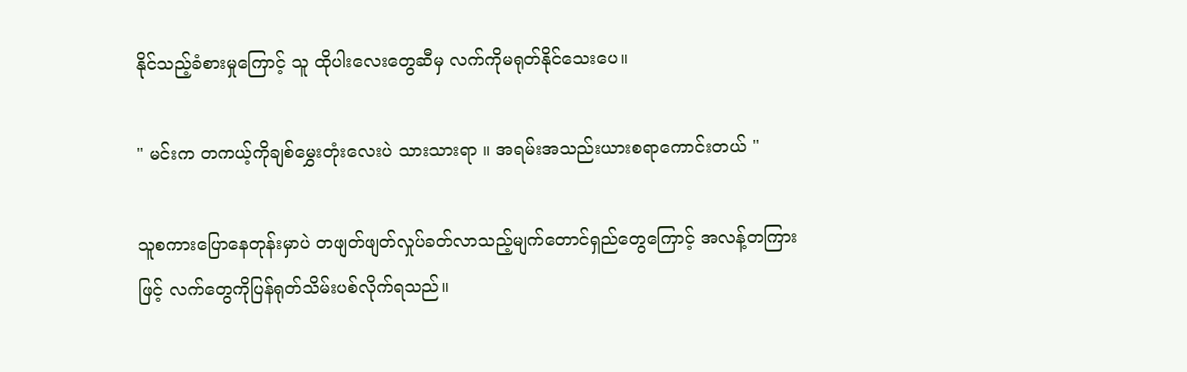နိုင်သည့်ခံစားမှုကြောင့် သူ ထိုပါးလေးတွေဆီမှ လက်ကိုမရုတ်နိုင်သေးပေ။

" မင်းက တကယ့်ကိုချစ်မွှေးတုံးလေးပဲ သားသားရာ ။ အရမ်းအသည်းယားစရာကောင်းတယ် "

သူစကားပြောနေတုန်းမှာပဲ တဖျတ်ဖျတ်လှုပ်ခတ်လာသည့်မျက်တောင်ရှည်တွေကြောင့် အလန့်တကြားဖြင့် လက်တွေကိုပြန်ရုတ်သိမ်းပစ်လိုက်ရသည်။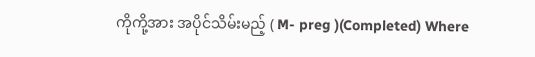ကိုကို့အား အပိုင်သိမ်းမည့် ( M- preg )(Completed) Where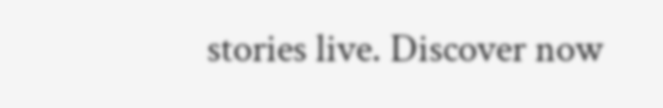stories live. Discover now